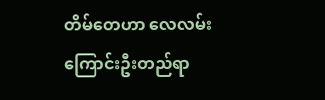တိမ်တေဟာ လေလမ်းကြောင်းဦးတည်ရာ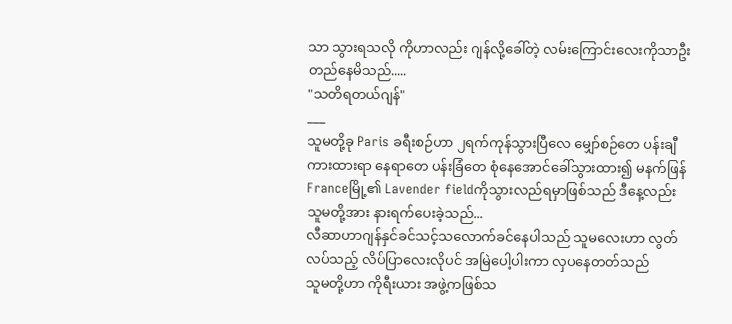သာ သွားရသလို ကိုဟာလည်း ဂျန်လို့ခေါ်တဲ့ လမ်းကြောင်းလေးကိုသာဦးတည်နေမိသည်.....
"သတိရတယ်ဂျန်"
___
သူမတို့ခု Paris ခရီးစဉ်ဟာ ၂ရက်ကုန်သွားပြီလေ မျှော်စဉ်တေ ပန်းချီကားထားရာ နေရာတေ ပန်းခြံတေ စုံနေအောင်ခေါ်သွားထား၍ မနက်ဖြန် Franceမြို့၏ Lavender fieldကိုသွားလည်ရမှာဖြစ်သည် ဒီနေ့လည်း သူမတို့အား နားရက်ပေးခဲ့သည်...
လီဆာဟာဂျန်နှင်ခင်သင့်သလောက်ခင်နေပါသည် သူမလေးဟာ လွတ်လပ်သည့် လိပ်ပြာလေးလိုပင် အမြဲပေါ့ပါးကာ လှပနေတတ်သည်
သူမတို့ဟာ ကိုရီးယား အဖွဲ့ကဖြစ်သ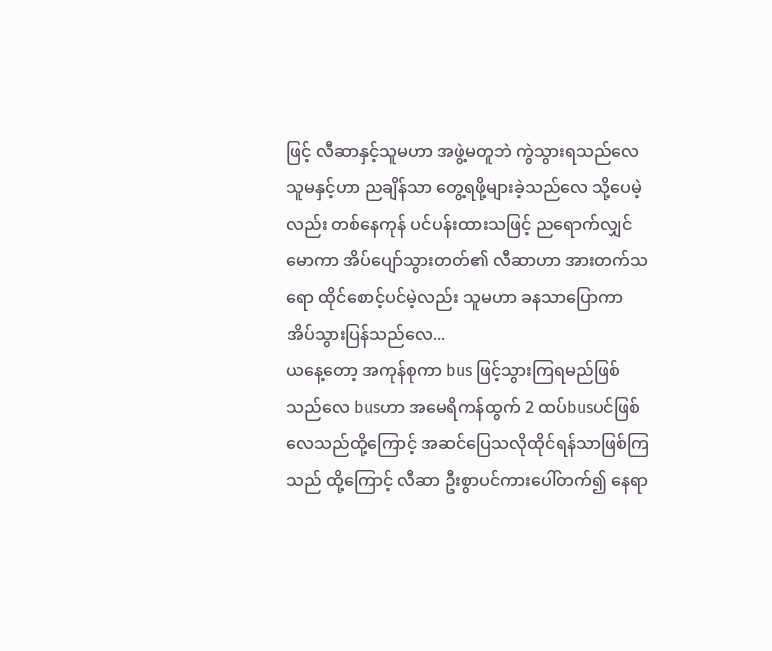ဖြင့် လီဆာနှင့်သူမဟာ အဖွဲ့မတူဘဲ ကွဲသွားရသည်လေ
သူမနှင့်ဟာ ညချိန်သာ တွေ့ရဖို့များခဲ့သည်လေ သို့ပေမဲ့လည်း တစ်နေကုန် ပင်ပန်းထားသဖြင့် ညရောက်လျှင် မောကာ အိပ်ပျော်သွားတတ်၏ လီဆာဟာ အားတက်သရော ထိုင်စောင့်ပင်မဲ့လည်း သူမဟာ ခနသာပြောကာ အိပ်သွားပြန်သည်လေ...
ယနေ့တော့ အကုန်စုကာ bus ဖြင့်သွားကြရမည်ဖြစ်သည်လေ busဟာ အမေရိကန်ထွက် 2 ထပ်busပင်ဖြစ်လေသည်ထို့ကြောင့် အဆင်ပြေသလိုထိုင်ရန်သာဖြစ်ကြသည် ထို့ကြောင့် လီဆာ ဦးစွာပင်ကားပေါ်တက်၍ နေရာ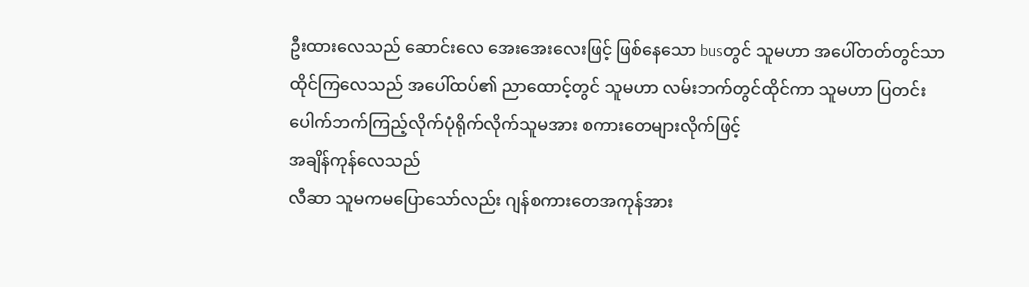ဦးထားလေသည် ဆောင်းလေ အေးအေးလေးဖြင့် ဖြစ်နေသော busတွင် သူမဟာ အပေါ်တတ်တွင်သာ ထိုင်ကြလေသည် အပေါ်ထပ်၏ ညာထောင့်တွင် သူမဟာ လမ်းဘက်တွင်ထိုင်ကာ သူမဟာ ပြတင်းပေါက်ဘက်ကြည့်လိုက်ပုံရိုက်လိုက်သူမအား စကားတေများလိုက်ဖြင့်
အချိန်ကုန်လေသည်
လီဆာ သူမကမပြောသော်လည်း ဂျန်စကားတေအကုန်အား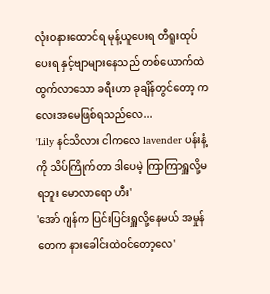လုံးဝနားထောင်ရ မုန့်ယူပေးရ တီရူးထုပ်ပေးရ နှင့်ဗျာများနေသည် တစ်ယောက်ထဲထွက်လာသော ခရီးဟာ ခုချိန်တွင်တော့ ကလေးအမေဖြစ်ရသည်လေ...
'Lily နင်သိလား ငါကလေ lavender ပန်းနံ့ကို သိပ်ကြိုက်တာ ဒါပေမဲ့ ကြာကြာရှူလို့မရဘူး မောလာရော ဟီး'
'အော် ဂျန်က ပြင်းပြင်းရှူလို့နေမယ် အမှုန်တေက နားခေါင်းထဲဝင်တော့လေ'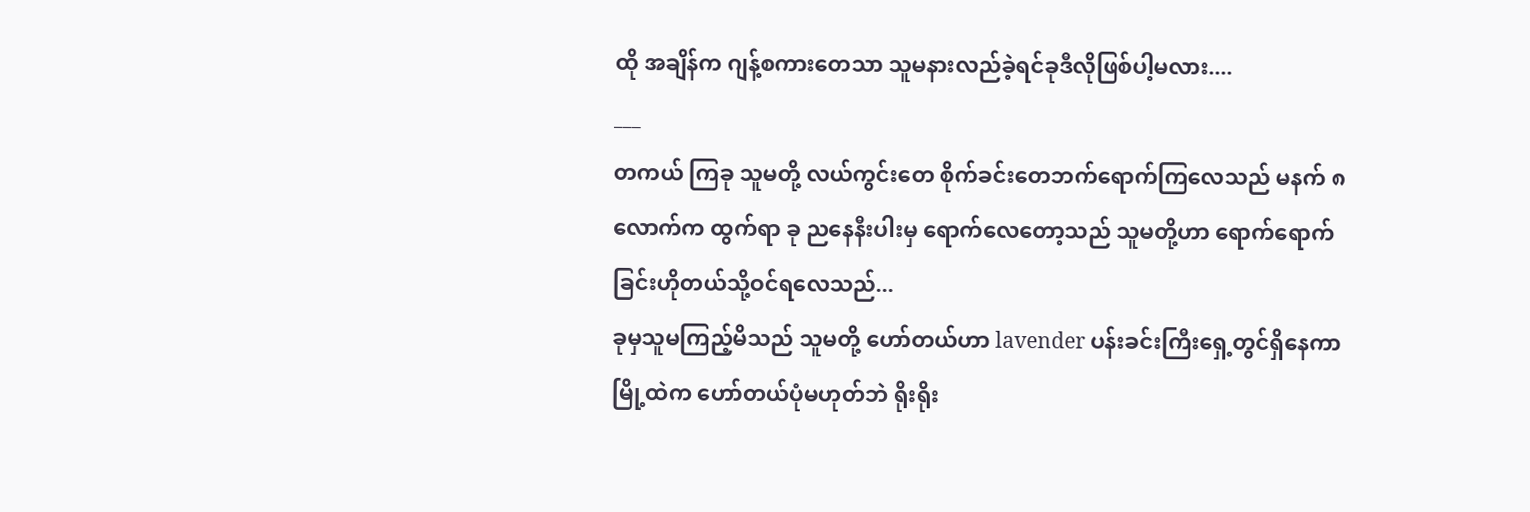ထို အချိန်က ဂျန့်စကားတေသာ သူမနားလည်ခဲ့ရင်ခုဒီလိုဖြစ်ပါ့မလား....
___
တကယ် ကြခု သူမတို့ လယ်ကွင်းတေ စိုက်ခင်းတေဘက်ရောက်ကြလေသည် မနက် ၈လောက်က ထွက်ရာ ခု ညနေနီးပါးမှ ရောက်လေတော့သည် သူမတို့ဟာ ရောက်ရောက် ခြင်းဟိုတယ်သို့ဝင်ရလေသည်...
ခုမှသူမကြည့်မိသည် သူမတို့ ဟော်တယ်ဟာ lavender ပန်းခင်းကြီးရှေ့တွင်ရှိနေကာ မြို့ထဲက ဟော်တယ်ပုံမဟုတ်ဘဲ ရိုးရိုး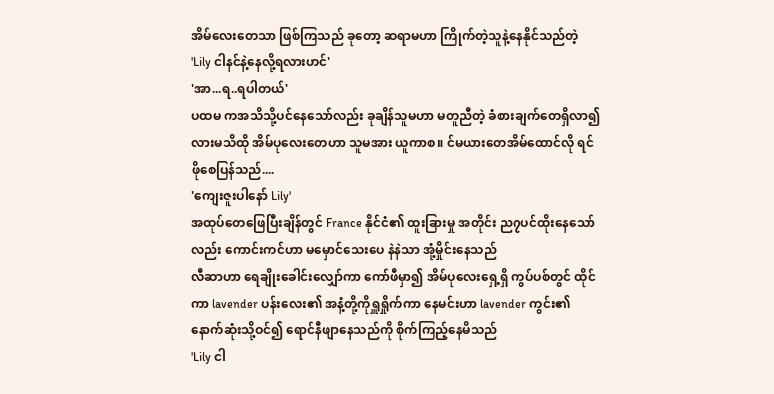အိမ်လေးတေသာ ဖြစ်ကြသည် ခုတော့ ဆရာမဟာ ကြိုက်တဲ့သူနဲ့နေနိုင်သည်တဲ့
'Lily ငါနင်နဲ့နေလို့ရလားဟင်'
'အာ...ရ..ရပါတယ်'
ပထမ ကအသိသို့ပင်နေသော်လည်း ခုချိန်သူမဟာ မတူညီတဲ့ ခံစားချက်တေရှိလာ၍လားမသိထို အိမ်ပုလေးတေဟာ သူမအား ယူကာစ။ င်မယားတေအိမ်ထောင်လို ရင်ဖိုစေပြန်သည်....
'ကျေးဇူးပါနော် Lily'
အထုပ်တေဖြေပြီးချိန်တွင် France နိုင်ငံ၏ ထူးခြားမှု အတိုင်း ည၇ပင်ထိုးနေသော်လည်း ကောင်းကင်ဟာ မမှောင်သေးပေ နဲနဲသာ အုံ့မှိုင်းနေသည်
လီဆာဟာ ရေချိုးခေါင်းလျှော်ကာ ကော်ဖီမှာ၍ အိမ်ပုလေးရှေ့ရှိ ကွပ်ပစ်တွင် ထိုင်ကာ lavender ပန်းလေး၏ အနံ့တို့ကိုရှူရှိုက်ကာ နေမင်းဟာ lavender ကွင်း၏ နောက်ဆုံးသို့ဝင်၍ ရောင်နီဖျာနေသည်ကို စိုက်ကြည့်နေမိသည်
'Lily ငါ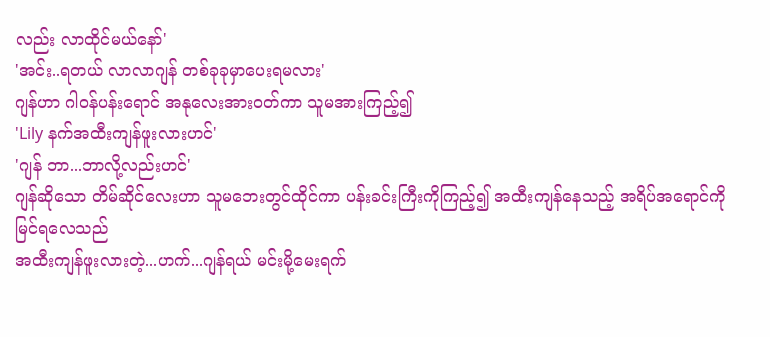လည်း လာထိုင်မယ်နော်'
'အင်း..ရတယ် လာလာဂျန် တစ်ခုခုမှာပေးရမလား'
ဂျန်ဟာ ဂါဝန်ပန်းရောင် အနုလေးအားဝတ်ကာ သူမအားကြည့်၍
'Lily နက်အထီးကျန်ဖူးလားဟင်'
'ဂျန် ဘာ...ဘာလို့လည်းဟင်'
ဂျန်ဆိုသော တိမ်ဆိုင်လေးဟာ သူမဘေးတွင်ထိုင်ကာ ပန်းခင်းကြီးကိုကြည့်၍ အထီးကျန်နေသည့် အရိပ်အရောင်ကို မြင်ရလေသည်
အထီးကျန်ဖူးလားတဲ့...ဟက်...ဂျန်ရယ် မင်းမို့မေးရက်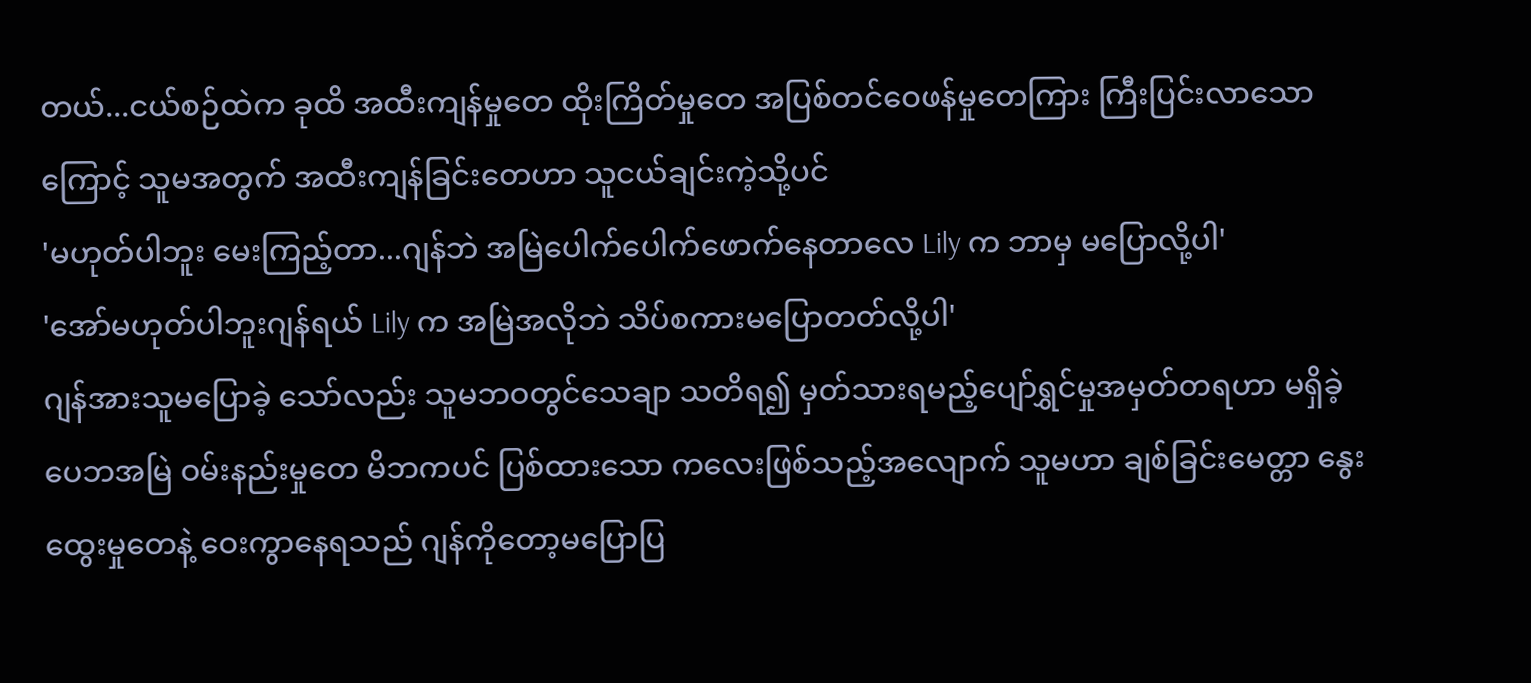တယ်...ငယ်စဉ်ထဲက ခုထိ အထီးကျန်မှုတေ ထိုးကြိတ်မှုတေ အပြစ်တင်ဝေဖန်မှုတေကြား ကြီးပြင်းလာသောကြောင့် သူမအတွက် အထီးကျန်ခြင်းတေဟာ သူငယ်ချင်းကဲ့သို့ပင်
'မဟုတ်ပါဘူး မေးကြည့်တာ...ဂျန်ဘဲ အမြဲပေါက်ပေါက်ဖောက်နေတာလေ Lily က ဘာမှ မပြောလို့ပါ'
'အော်မဟုတ်ပါဘူးဂျန်ရယ် Lily က အမြဲအလိုဘဲ သိပ်စကားမပြောတတ်လို့ပါ'
ဂျန်အားသူမပြောခဲ့ သော်လည်း သူမဘဝတွင်သေချာ သတိရ၍ မှတ်သားရမည့်ပျော်ရွှင်မှုအမှတ်တရဟာ မရှိခဲ့ပေဘအမြဲ ဝမ်းနည်းမှုတေ မိဘကပင် ပြစ်ထားသော ကလေးဖြစ်သည့်အလျောက် သူမဟာ ချစ်ခြင်းမေတ္တာ နွေးထွေးမှုတေနဲ့ ဝေးကွာနေရသည် ဂျန်ကိုတော့မပြောပြ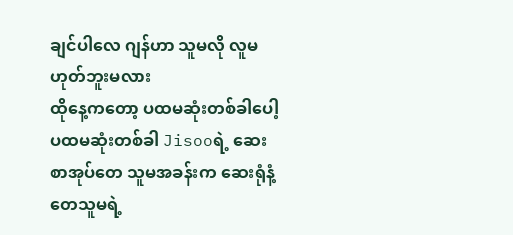ချင်ပါလေ ဂျန်ဟာ သူမလို လူမဟုတ်ဘူးမလား
ထိုနေ့ကတော့ ပထမဆုံးတစ်ခါပေါ့ ပထမဆုံးတစ်ခါ Jisooရဲ့ ဆေးစာအုပ်တေ သူမအခန်းက ဆေးရုံနံ့တေသူမရဲ့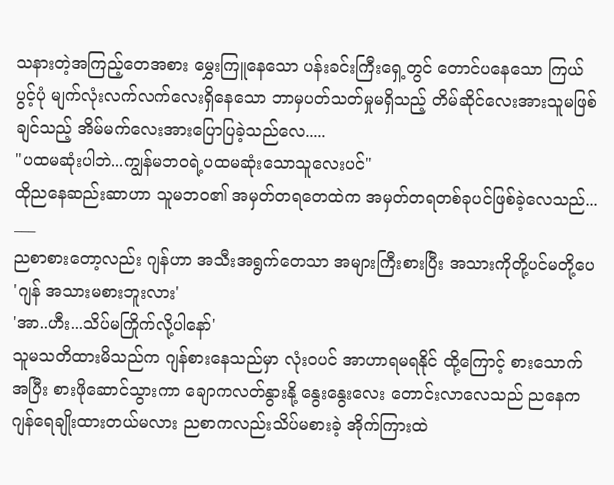သနားတဲ့အကြည့်တေအစား မွှေးကြူနေသော ပန်းခင်းကြီးရှေ့တွင် တောင်ပနေသော ကြယ်ပွင့်ပုံ မျက်လုံးလက်လက်လေးရှိနေသော ဘာမှပတ်သတ်မှုမရှိသည့် တိမ်ဆိုင်လေးအားသူမဖြစ်ချင်သည့် အိမ်မက်လေးအားပြောပြခဲ့သည်လေ.....
"ပထမဆုံးပါဘဲ...ကျွန်မဘဝရဲ့ပထမဆုံးသောသူလေးပင်"
ထိုညနေဆည်းဆာဟာ သူမဘဝ၏ အမှတ်တရတေထဲက အမှတ်တရတစ်ခုပင်ဖြစ်ခဲ့လေသည်...
___
ညစာစားတော့လည်း ဂျန်ဟာ အသီးအရွက်တေသာ အများကြီးစားပြီး အသားကိုတို့ပင်မတို့ပေ
'ဂျန် အသားမစားဘူးလား'
'အာ..ဟီး...သိပ်မကြိုက်လို့ပါနော်'
သူမသတိထားမိသည်က ဂျန်စားနေသည်မှာ လုံးဝပင် အာဟာရမရနိုင် ထို့ကြောင့် စားသောက်အပြီး စားဖိုဆောင်သွားကာ ချောကလတ်နွားနို့ နွေးနွေးလေး တောင်းလာလေသည် ညနေက ဂျန်ရေချိုးထားတယ်မလား ညစာကလည်းသိပ်မစားခဲ့ အိုက်ကြားထဲ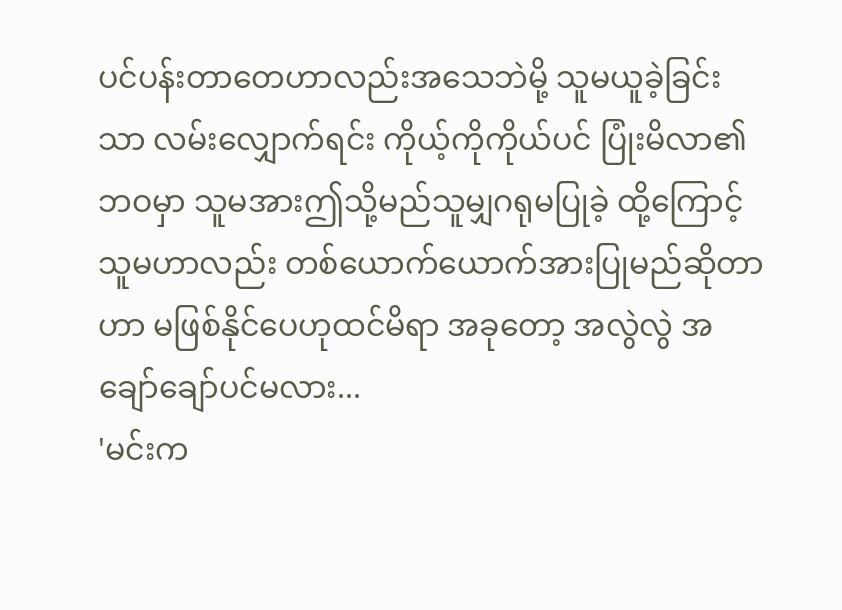ပင်ပန်းတာတေဟာလည်းအသေဘဲမို့ သူမယူခဲ့ခြင်းသာ လမ်းလျှောက်ရင်း ကိုယ့်ကိုကိုယ်ပင် ပြုံးမိလာ၏ ဘဝမှာ သူမအားဤသို့မည်သူမျှဂရုမပြုခဲ့ ထို့ကြောင့်သူမဟာလည်း တစ်ယောက်ယောက်အားပြုမည်ဆိုတာဟာ မဖြစ်နိုင်ပေဟုထင်မိရာ အခုတော့ အလွဲလွဲ အချော်ချော်ပင်မလား...
'မင်းက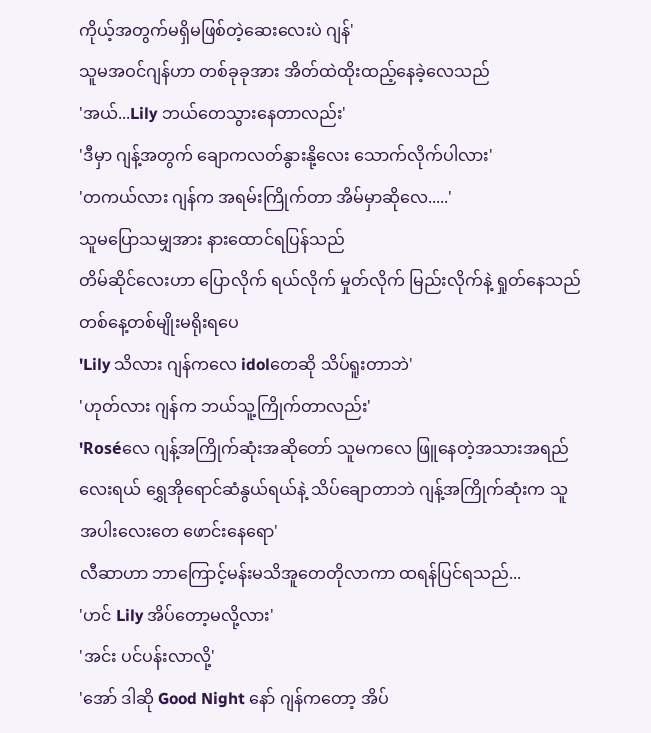ကိုယ့်အတွက်မရှိမဖြစ်တဲ့ဆေးလေးပဲ ဂျန်'
သူမအဝင်ဂျန်ဟာ တစ်ခုခုအား အိတ်ထဲထိုးထည့်နေခဲ့လေသည်
'အယ်...Lily ဘယ်တေသွားနေတာလည်း'
'ဒီမှာ ဂျန့်အတွက် ချောကလတ်နွားနို့လေး သောက်လိုက်ပါလား'
'တကယ်လား ဂျန်က အရမ်းကြိုက်တာ အိမ်မှာဆိုလေ.....'
သူမပြောသမျှအား နားထောင်ရပြန်သည်
တိမ်ဆိုင်လေးဟာ ပြောလိုက် ရယ်လိုက် မှုတ်လိုက် မြည်းလိုက်နဲ့ ရှုတ်နေသည် တစ်နေ့တစ်မျိုးမရိုးရပေ
'Lily သိလား ဂျန်ကလေ idolတေဆို သိပ်ရူးတာဘဲ'
'ဟုတ်လား ဂျန်က ဘယ်သူ့ကြိုက်တာလည်း'
'Roséလေ ဂျန့်အကြိုက်ဆုံးအဆိုတော် သူမကလေ ဖြူနေတဲ့အသားအရည်လေးရယ် ရွှေအိုရောင်ဆံနွယ်ရယ်နဲ့ သိပ်ချောတာဘဲ ဂျန့်အကြိုက်ဆုံးက သူအပါးလေးတေ ဖောင်းနေရော'
လီဆာဟာ ဘာကြောင့်မန်းမသိအူတေတိုလာကာ ထရန်ပြင်ရသည်...
'ဟင် Lily အိပ်တော့မလို့လား'
'အင်း ပင်ပန်းလာလို့'
'အော် ဒါဆို Good Night နော် ဂျန်ကတော့ အိပ်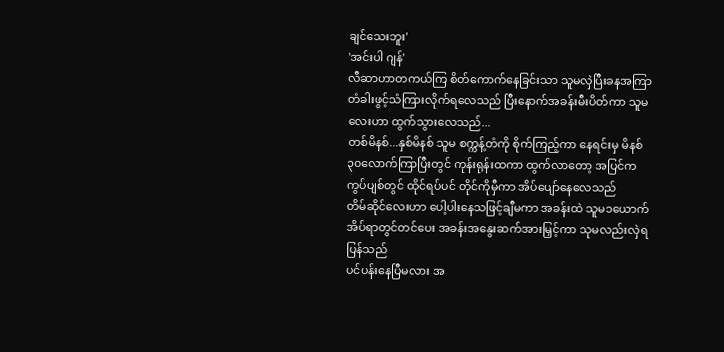ချင်သေးဘူး'
'အင်းပါ ဂျန်'
လီဆာဟာတကယ်ကြ စိတ်ကောက်နေခြင်းသာ သူမလှဲပြီးခနအကြာ တံခါးဖွင့်သံကြားလိုက်ရလေသည် ပြီးနောက်အခန်းမီးပိတ်ကာ သူမလေးဟာ ထွက်သွားလေသည်...
တစ်မိနစ်...နှစ်မိနစ် သူမ စက္ကန့်တံကို စိုက်ကြည့်ကာ နေရင်းမှ မိနစ်၃၀လောက်ကြာပြီးတွင် ကုန်းရုန်းထကာ ထွက်လာတော့ အပြင်က ကွပ်ပျစ်တွင် ထိုင်ရပ်ပင် တိုင်ကိုမှီကာ အိပ်ပျော်နေလေသည်
တိမ်ဆိုင်လေးဟာ ပေါ့ပါးနေသဖြင့်ချီမကာ အခန်းထဲ သူမ၁ယောက်အိပ်ရာတွင်တင်ပေး အခန်းအနွေးဆက်အားမြှင့်ကာ သုမလည်းလှဲရပြန်သည်
ပင်ပန်းနေပြီမလား အ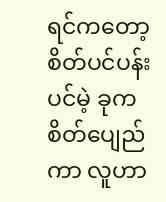ရင်ကတော့စိတ်ပင်ပန်းပင်မဲ့ ခုက စိတ်ပျေည်ကာ လူဟာ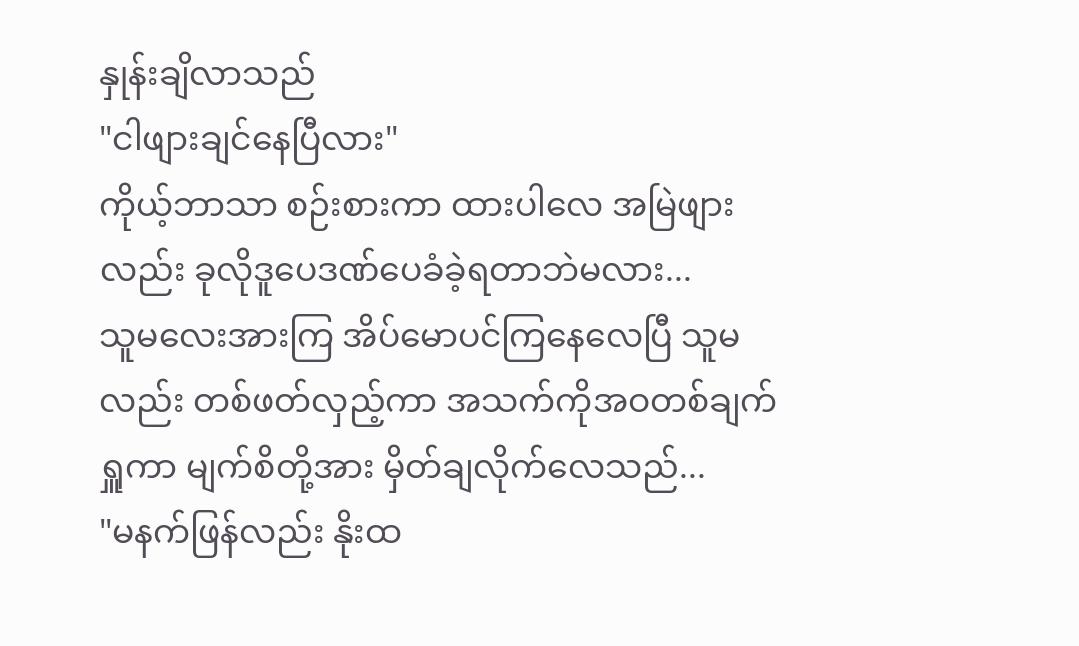နှုန်းချိလာသည်
"ငါဖျားချင်နေပြီလား"
ကိုယ့်ဘာသာ စဉ်းစားကာ ထားပါလေ အမြဲဖျားလည်း ခုလိုဒူပေဒဏ်ပေခံခဲ့ရတာဘဲမလား...
သူမလေးအားကြ အိပ်မောပင်ကြနေလေပြီ သူမလည်း တစ်ဖတ်လှည့်ကာ အသက်ကိုအဝတစ်ချက်ရှူကာ မျက်စိတို့အား မှိတ်ချလိုက်လေသည်...
"မနက်ဖြန်လည်း နိုးထ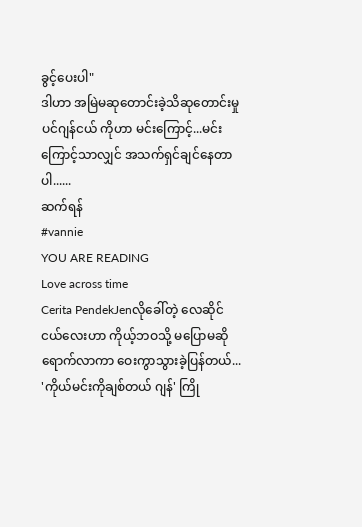ခွင့်ပေးပါ"
ဒါဟာ အမြဲမဆုတောင်းခဲ့သိဆုတောင်းမှုပင်ဂျန်ငယ် ကိုဟာ မင်းကြောင့်...မင်းကြောင့်သာလျှင် အသက်ရှင်ချင်နေတာပါ......
ဆက်ရန်
#vannie
YOU ARE READING
Love across time
Cerita PendekJenလိုခေါ်တဲ့ လေဆိုင်ငယ်လေးဟာ ကိုယ့်ဘဝသို့ မပြောမဆိုရောက်လာကာ ဝေးကွာသွားခဲ့ပြန်တယ်... 'ကိုယ်မင်းကိုချစ်တယ် ဂျန်' ကြို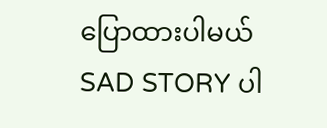ပြောထားပါမယ် SAD STORY ပါ